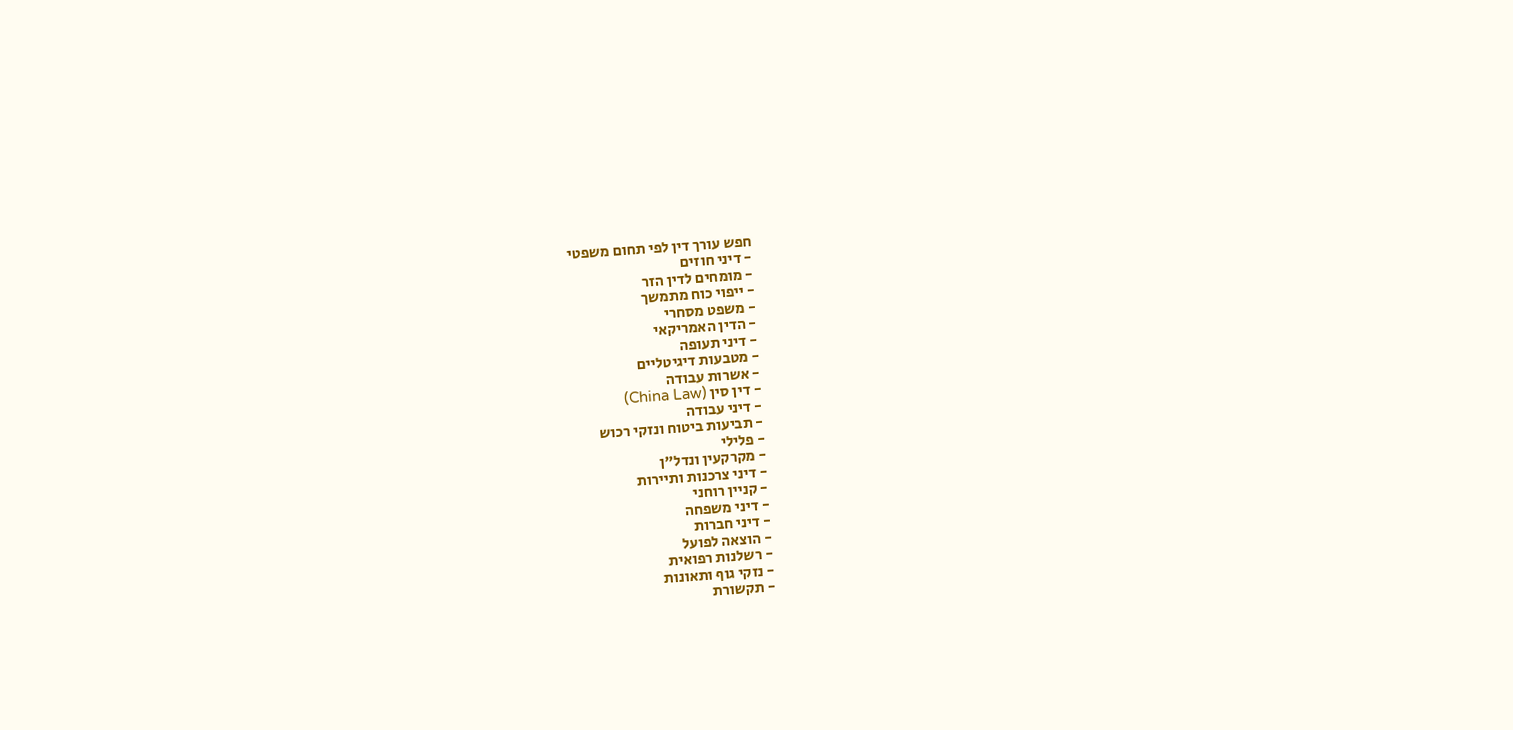חפש עורך דין לפי תחום משפטי
- דיני חוזים
- מומחים לדין הזר
- ייפוי כוח מתמשך
- משפט מסחרי
- הדין האמריקאי
- דיני תעופה
- מטבעות דיגיטליים
- אשרות עבודה
- דין סין (China Law)
- דיני עבודה
- תביעות ביטוח ונזקי רכוש
- פלילי
- מקרקעין ונדל"ן
- דיני צרכנות ותיירות
- קניין רוחני
- דיני משפחה
- דיני חברות
- הוצאה לפועל
- רשלנות רפואית
- נזקי גוף ותאונות
- תקשורת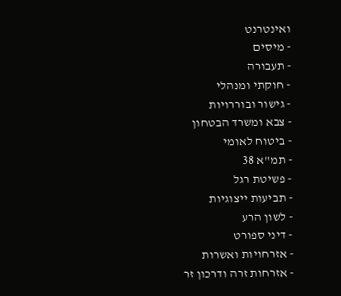ואינטרנט
- מיסים
- תעבורה
- חוקתי ומנהלי
- גישור ובוררויות
- צבא ומשרד הבטחון
- ביטוח לאומי
- תמ"א 38
- פשיטת רגל
- תביעות ייצוגיות
- לשון הרע
- דיני ספורט
- אזרחויות ואשרות
- אזרחות זרה ודרכון זר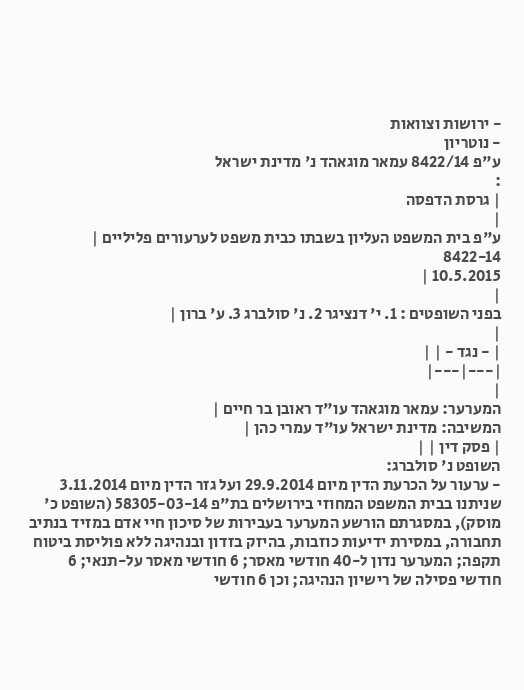- ירושות וצוואות
- נוטריון
ע"פ 8422/14 עמאר מוגאהד נ' מדינת ישראל
:
| גרסת הדפסה
|
ע"פ בית המשפט העליון בשבתו כבית משפט לערעורים פליליים |
8422-14
10.5.2015 |
|
בפני השופטים : 1. י' דנציגר 2. נ' סולברג 3. ע' ברון |
|
| - נגד - | |
|---|---|
|
המערער: עמאר מוגאהד עו"ד ראובן בר חיים |
המשיבה: מדינת ישראל עו"ד עמרי כהן |
| פסק דין | |
השופט נ' סולברג:
- ערעור על הכרעת הדין מיום 29.9.2014 ועל גזר הדין מיום 3.11.2014 שניתנו בבית המשפט המחוזי בירושלים בת"פ 58305-03-14 (השופט כ' מוסק), במסגרתם הורשע המערער בעבירות של סיכון חיי אדם במזיד בנתיב תחבורה, במסירת ידיעות כוזבות, בהיזק בזדון ובנהיגה ללא פוליסת ביטוח תקפה; המערער נדון ל-40 חודשי מאסר; 6 חודשי מאסר על-תנאי; 6 חודשי פסילה של רישיון הנהיגה; וכן 6 חודשי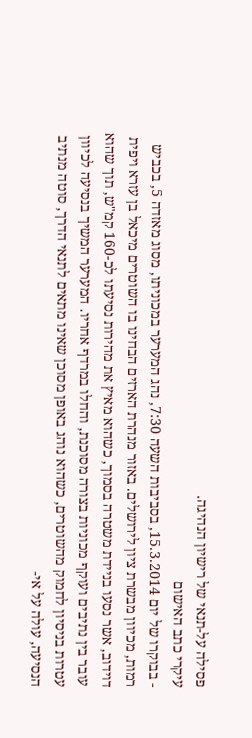פסילה על-תנאי של רישיון הנהיגה.
עיקרי כתב האישום
- בבוקרו של יום 15.3.2014, בסביבות השעה 7:30, נהג המערער במכוניתו, מסוג מאזדה 5, בכביש רמות, מכיוון מבשרת ציון לירושלים. באזור מנהרת הארזים הבחינו בו השוטרים מיכאל בן עזרא ויפית דוידוב, אשר נסעו בניידת משטרה בסמוך, כשהוא מאיץ את מהירות נסיעתו לכ-160 קמ"ש, תוך שהוא עובר בין נתיבים ועוקף מכוניות בצורה מסוכנת, והחלו במרדף אחריו. המערער המשיך בנסיעה לכיוון עטרות בניסיון לחמוק מהשוטרים, כשהוא נוהג באופן מסוכן שאינו מתאים לתנאי הדרך, סוטה מנתיב הנסיעה, עולה על אי-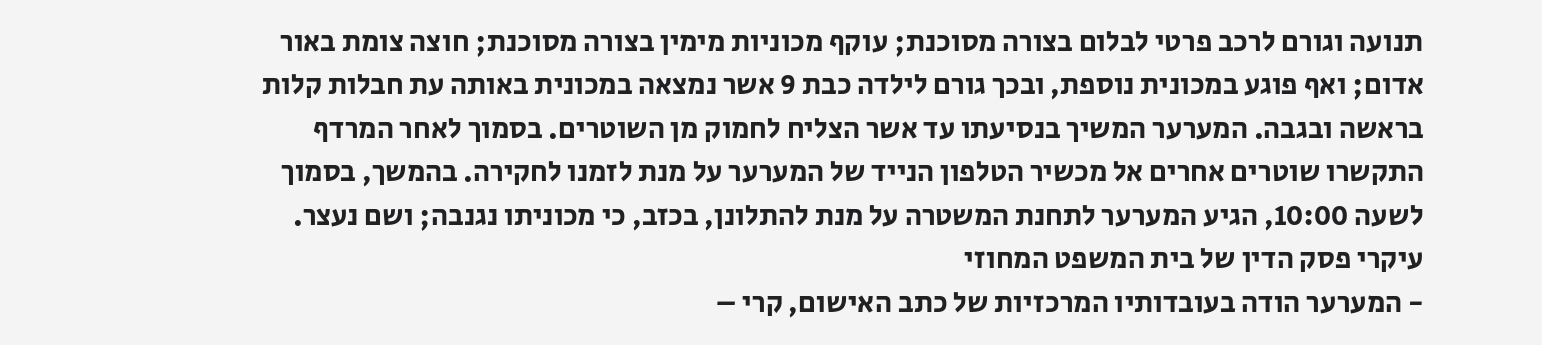תנועה וגורם לרכב פרטי לבלום בצורה מסוכנת; עוקף מכוניות מימין בצורה מסוכנת; חוצה צומת באור אדום; ואף פוגע במכונית נוספת, ובכך גורם לילדה כבת 9 אשר נמצאה במכונית באותה עת חבלות קלות בראשה ובגבה. המערער המשיך בנסיעתו עד אשר הצליח לחמוק מן השוטרים. בסמוך לאחר המרדף התקשרו שוטרים אחרים אל מכשיר הטלפון הנייד של המערער על מנת לזמנו לחקירה. בהמשך, בסמוך לשעה 10:00, הגיע המערער לתחנת המשטרה על מנת להתלונן, בכזב, כי מכוניתו נגנבה; ושם נעצר.
עיקרי פסק הדין של בית המשפט המחוזי
- המערער הודה בעובדותיו המרכזיות של כתב האישום, קרי –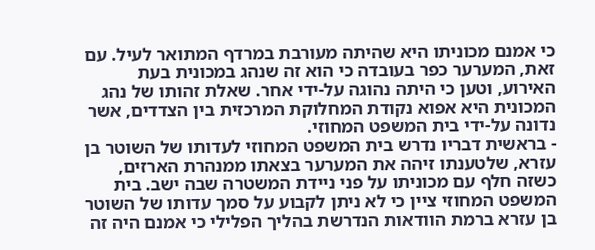כי אמנם מכוניתו היא שהיתה מעורבת במרדף המתואר לעיל. עם זאת, המערער כפר בעובדה כי הוא זה שנהג במכונית בעת האירוע, וטען כי היתה נהוגה על-ידי אחר. שאלת זהותו של נהג המכונית היא אפוא נקודת המחלוקת המרכזית בין הצדדים, אשר נדונה על-ידי בית המשפט המחוזי.
- בראשית דבריו נדרש בית המשפט המחוזי לעדותו של השוטר בן עזרא, שלטענתו זיהה את המערער בצאתו ממנהרת הארזים, כשזה חלף עם מכוניתו על פני ניידת המשטרה שבה ישב. בית המשפט המחוזי ציין כי לא ניתן לקבוע על סמך עדותו של השוטר בן עזרא ברמת הוודאות הנדרשת בהליך הפלילי כי אמנם היה זה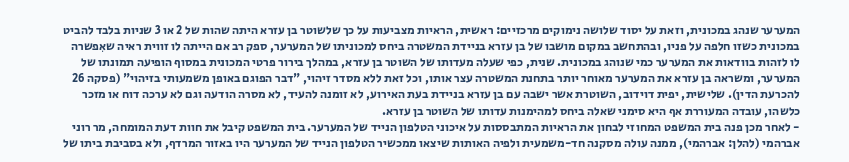המערער שנהג במכונית, וזאת על יסוד שלושה נימוקים מרכזיים: ראשית, הראיות מצביעות על כך שלשוטר בן עזרא היתה שהות של 2 או 3 שניות בלבד להביט במכונית כשזו חלפה על פניו, ובהתחשב במקום מושבו של בן עזרא בניידת המשטרה ביחס למכוניתו של המערער, ספק רב אם הייתה לו זווית ראיה שאִפשרה לו לזהות בוודאות את המערער כמי שנוהג במכונית. שנית, כפי שעלה מעדותו של השוטר בן עזרא, במהלך בירור פרטי המכונית במסוף הופיעה תמונתו של המערער, ומשראה בן עזרא את המערער מאוחר יותר בתחנת המשטרה עצר אותו, וכל זאת ללא מסדר זיהוי, "דבר הפוגם באופן משמעותי בזיהוי" (פסקה 26 להכרעת הדין). שלישית, יפית דוידוב, השוטרת אשר ישבה עם בן עזרא בניידת בעת האירוע, לא זומנה להעיד, לא מסרה הודעה וגם לא ערכה דוח או מזכר כלשהו, עובדה המעוררת אף היא סימני שאלה ביחס למהימנות עדותו של השוטר בן עזרא.
- לאחר מכן פנה בית המשפט המחוזי לבחון את הראיות המתבססות על איכוני הטלפון הנייד של המערער. בית המשפט קיבל את חוות דעת המומחה, מר רוני אברהמי (להלן: אברהמי), ממנה עולה מסקנה חד-משמעית ולפיה האותות שיצאו ממכשיר הטלפון הנייד של המערער היו באזור המרדף, ולא בסביבת ביתו של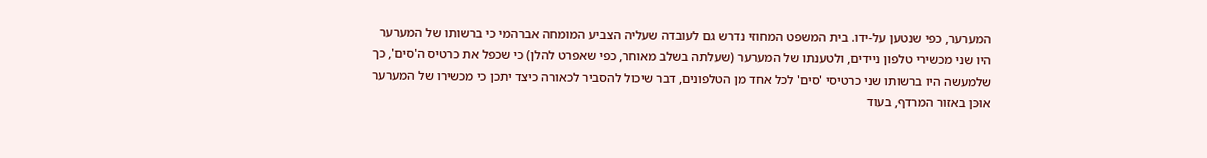המערער, כפי שנטען על-ידו. בית המשפט המחוזי נדרש גם לעובדה שעליה הצביע המומחה אברהמי כי ברשותו של המערער היו שני מכשירי טלפון ניידים, ולטענתו של המערער (שעלתה בשלב מאוחר, כפי שאפרט להלן) כי שכפל את כרטיס ה'סים', כך שלמעשה היו ברשותו שני כרטיסי 'סים' לכל אחד מן הטלפונים, דבר שיכול להסביר לכאורה כיצד יתכן כי מכשירו של המערער אוּכּן באזור המרדף, בעוד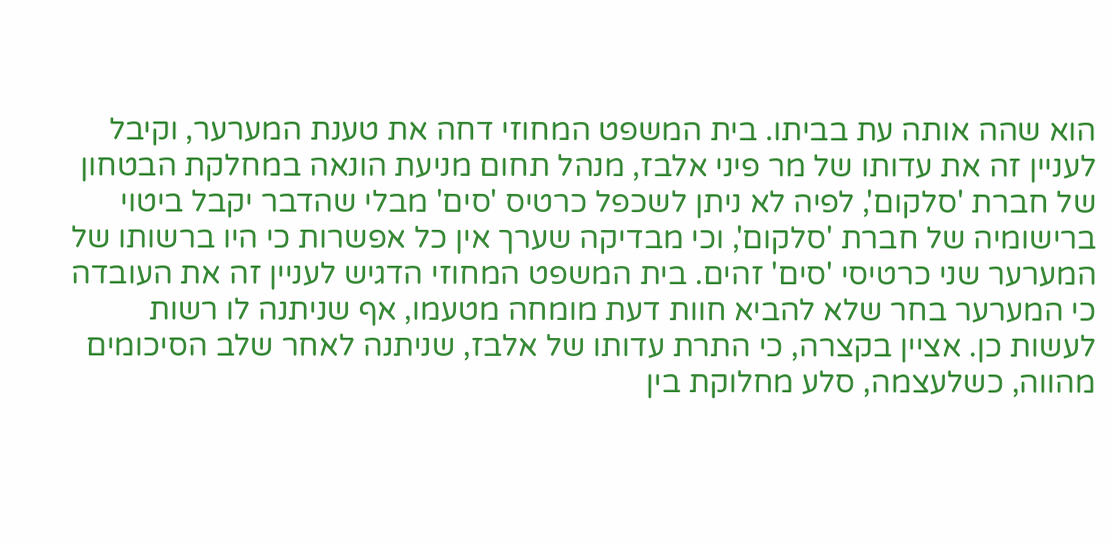הוא שהה אותה עת בביתו. בית המשפט המחוזי דחה את טענת המערער, וקיבל לעניין זה את עדותו של מר פיני אלבז, מנהל תחום מניעת הונאה במחלקת הבטחון של חברת 'סלקום', לפיה לא ניתן לשכפל כרטיס 'סים' מבלי שהדבר יקבל ביטוי ברישומיה של חברת 'סלקום', וכי מבדיקה שערך אין כל אפשרות כי היו ברשותו של המערער שני כרטיסי 'סים' זהים. בית המשפט המחוזי הדגיש לעניין זה את העובדה כי המערער בחר שלא להביא חוות דעת מומחה מטעמו, אף שניתנה לו רשות לעשות כן. אציין בקצרה, כי התרת עדותו של אלבז, שניתנה לאחר שלב הסיכומים מהווה, כשלעצמה, סלע מחלוקת בין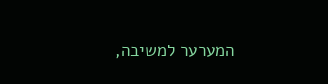המערער למשיבה,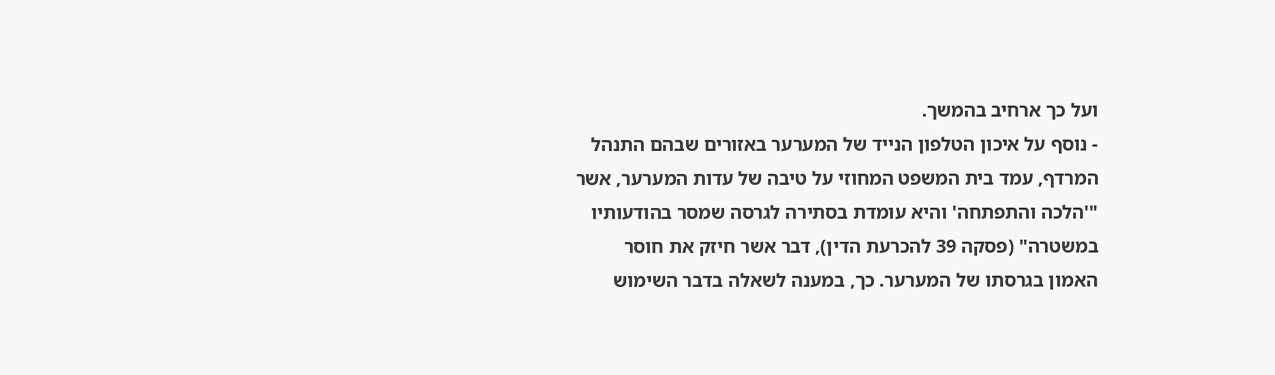ועל כך ארחיב בהמשך.
- נוסף על איכון הטלפון הנייד של המערער באזורים שבהם התנהל המרדף, עמד בית המשפט המחוזי על טיבה של עדות המערער, אשר "'הלכה והתפתחה' והיא עומדת בסתירה לגרסה שמסר בהודעותיו במשטרה" (פסקה 39 להכרעת הדין), דבר אשר חיזק את חוסר האמון בגרסתו של המערער. כך, במענה לשאלה בדבר השימוש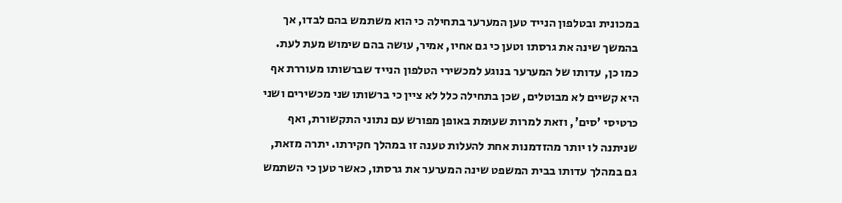במכונית ובטלפון הנייד טען המערער בתחילה כי הוא משתמש בהם לבדו, אך בהמשך שינה את גרסתו וטען כי גם אחיו, אמיר, עושה בהם שימוש מעת לעת. כמו כן, עדותו של המערער בנוגע למכשירי הטלפון הנייד שברשותו מעוררת אף היא קשיים לא מבוטלים, שכן בתחילה כלל לא ציין כי ברשותו שני מכשירים ושני כרטיסי 'סים', וזאת למרות שעוּמת באופן מפורש עם נתוני התקשורת, ואף שניתנה לו יותר מהזדמנות אחת להעלות טענה זו במהלך חקירתו. יתרה מזאת, גם במהלך עדותו בבית המשפט שינה המערער את גרסתו, כאשר טען כי השתמש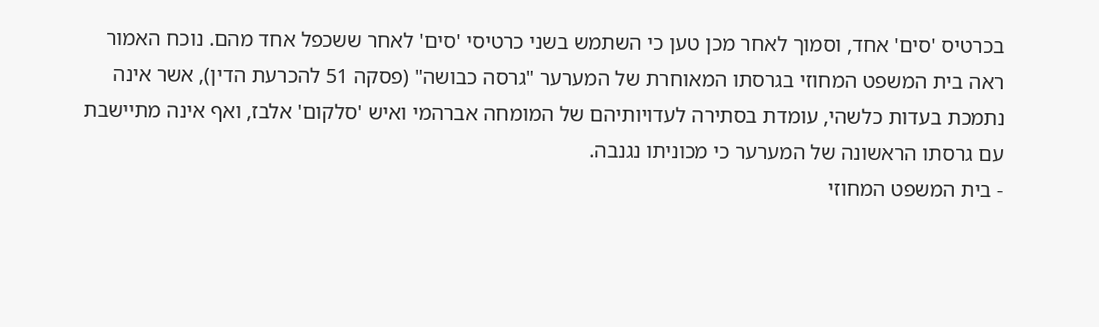בכרטיס 'סים' אחד, וסמוך לאחר מכן טען כי השתמש בשני כרטיסי 'סים' לאחר ששכפל אחד מהם. נוכח האמור ראה בית המשפט המחוזי בגרסתו המאוחרת של המערער "גרסה כבושה" (פסקה 51 להכרעת הדין), אשר אינה נתמכת בעדות כלשהי, עומדת בסתירה לעדויותיהם של המומחה אברהמי ואיש 'סלקום' אלבז, ואף אינה מתיישבת עם גרסתו הראשונה של המערער כי מכוניתו נגנבה.
- בית המשפט המחוזי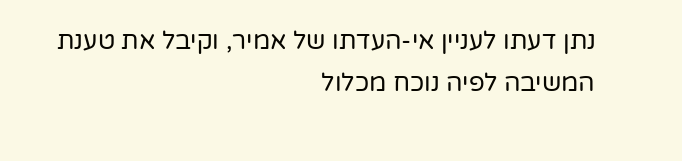נתן דעתו לעניין אי-העדתו של אמיר, וקיבל את טענת המשיבה לפיה נוכח מכלול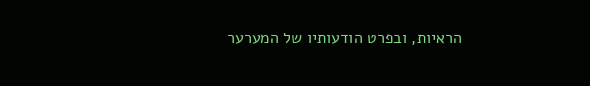הראיות, ובפרט הודעותיו של המערער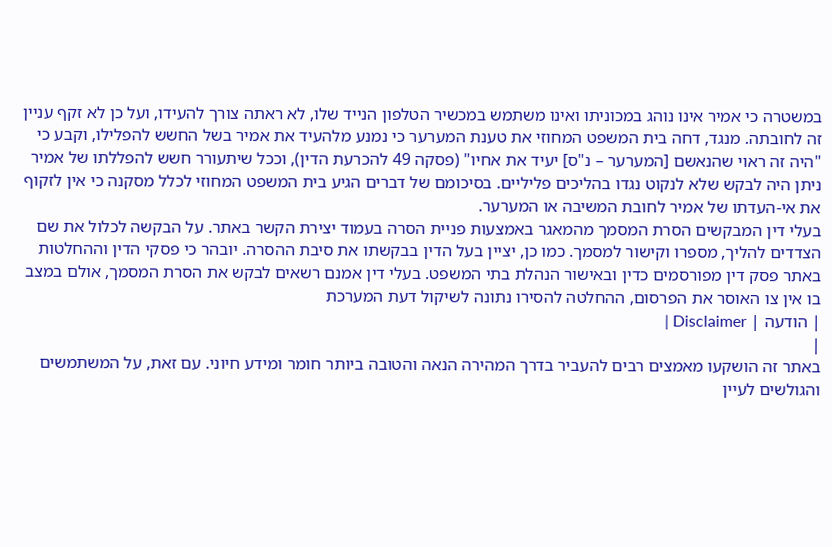במשטרה כי אמיר אינו נוהג במכוניתו ואינו משתמש במכשיר הטלפון הנייד שלו, לא ראתה צורך להעידו, ועל כן לא זקף עניין זה לחובתה. מנגד, דחה בית המשפט המחוזי את טענת המערער כי נמנע מלהעיד את אמיר בשל החשש להפלילו, וקבע כי "היה זה ראוי שהנאשם [המערער – נ"ס] יעיד את אחיו" (פסקה 49 להכרעת הדין), וככל שיתעורר חשש להפללתו של אמיר ניתן היה לבקש שלא לנקוט נגדו בהליכים פליליים. בסיכומם של דברים הגיע בית המשפט המחוזי לכלל מסקנה כי אין לזקוף את אי-העדתו של אמיר לחובת המשיבה או המערער.
בעלי דין המבקשים הסרת המסמך מהמאגר באמצעות פניית הסרה בעמוד יצירת הקשר באתר. על הבקשה לכלול את שם הצדדים להליך, מספרו וקישור למסמך. כמו כן, יציין בעל הדין בבקשתו את סיבת ההסרה. יובהר כי פסקי הדין וההחלטות באתר פסק דין מפורסמים כדין ובאישור הנהלת בתי המשפט. בעלי דין אמנם רשאים לבקש את הסרת המסמך, אולם במצב בו אין צו האוסר את הפרסום, ההחלטה להסירו נתונה לשיקול דעת המערכת
| הודעה | Disclaimer |
|
באתר זה הושקעו מאמצים רבים להעביר בדרך המהירה הנאה והטובה ביותר חומר ומידע חיוני. עם זאת, על המשתמשים והגולשים לעיין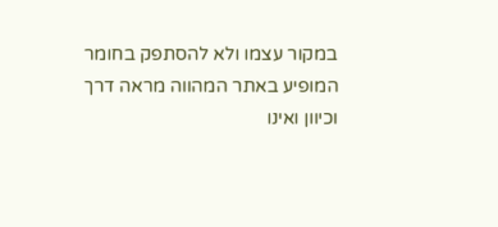במקור עצמו ולא להסתפק בחומר המופיע באתר המהווה מראה דרך וכיוון ואינו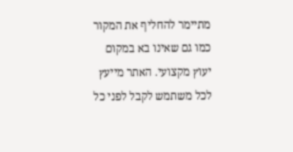מתיימר להחליף את המקור כמו גם שאינו בא במקום יעוץ מקצועי. האתר מייעץ לכל משתמש לקבל לפני כל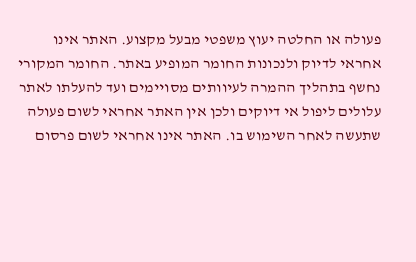פעולה או החלטה יעוץ משפטי מבעל מקצוע. האתר אינו אחראי לדיוק ולנכונות החומר המופיע באתר. החומר המקורי נחשף בתהליך ההמרה לעיוותים מסויימים ועד להעלתו לאתר עלולים ליפול אי דיוקים ולכן אין האתר אחראי לשום פעולה שתעשה לאחר השימוש בו. האתר אינו אחראי לשום פרסום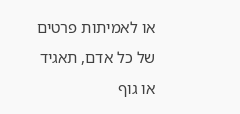או לאמיתות פרטים של כל אדם, תאגיד או גוף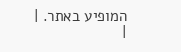המופיע באתר. |
|